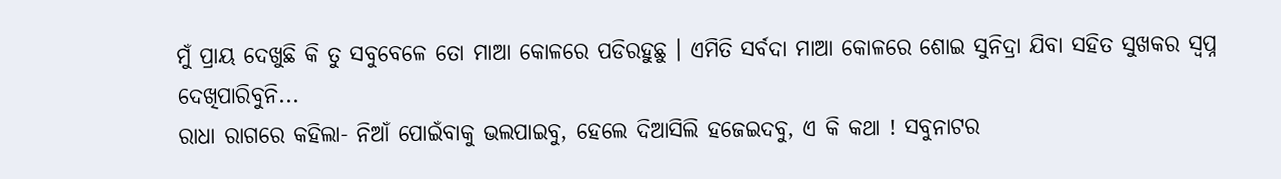ମୁଁ ପ୍ରାୟ ଦେଖୁଛି କି ତୁ ସବୁବେଳେ ତୋ ମାଆ କୋଳରେ ପଡିରହୁଛୁ । ଏମିତି ସର୍ବଦା ମାଆ କୋଳରେ ଶୋଇ ସୁନିଦ୍ରା ଯିବା ସହିତ ସୁଖକର ସ୍ୱପ୍ନ ଦେଖିପାରିବୁନି...
ରାଧା ରାଗରେ କହିଲା- ନିଆଁ ପୋଇଁବାକୁ ଭଲପାଇବୁ, ହେଲେ ଦିଆସିଲି ହଜେଇଦବୁ, ଏ କି କଥା ! ସବୁନାଟର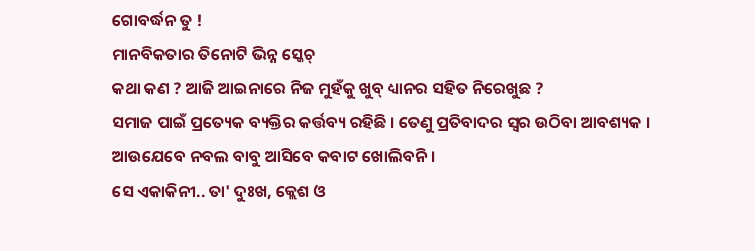ଗୋବର୍ଦ୍ଧନ ତୁ !
ମାନବିକତାର ତିନୋଟି ଭିନ୍ନ ସ୍କେଚ୍
କଥା କଣ ? ଆଜି ଆଇନାରେ ନିଜ ମୁହଁକୁ ଖୁବ୍ ଧ୍ୟାନର ସହିତ ନିରେଖୁଛ ?
ସମାଜ ପାଇଁ ପ୍ରତ୍ୟେକ ବ୍ୟକ୍ତିର କର୍ତ୍ତବ୍ୟ ରହିଛି । ତେଣୁ ପ୍ରତିବାଦର ସ୍ୱର ଉଠିବା ଆବଶ୍ୟକ ।
ଆଉଯେବେ ନବଲ ବାବୁ ଆସିବେ କବାଟ ଖୋଲିବନି ।
ସେ ଏକାକିନୀ.. ତା' ଦୁଃଖ, କ୍ଲେଶ ଓ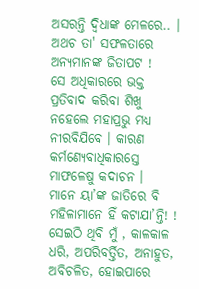ଅସରନ୍ତି ଦ୍ୱିଧାଙ୍କ ମେଳରେ.. । ଅଥଚ ତା' ସଫଳତାରେ ଅନ୍ୟମାନଙ୍କ ଜିତାପଟ !
ସେ ଅଧିକାରରେ ଭକ୍ତ ପ୍ରତିବାଦ କରିବା ଶିଖୁ ନହେଲେ ମହାପ୍ରଭୁ ମଧ୍ୟ ନୀରବିଯିବେ । କାରଣ କର୍ମଣ୍ୟେବାଧିକାରସ୍ତେ ମାଫଳେଷୁ କଦାଚନ ।
ମାନେ ୟା’ଙ୍କ ଜାତିରେ ବି ମହିଳାମାନେ ହିଁ କଟାଯା’ନ୍ତି! !
ସେଇଠି ଥିବି ମୁଁ , କାଳକାଳ ଧରି, ଅପରିବର୍ତ୍ତିତ, ଅନାହୁତ, ଅବିଚଳିତ, ହୋଇପାରେ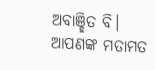ଅବାଞ୍ଛିତ ବି।
ଆପଣଙ୍କ ମତାମତ